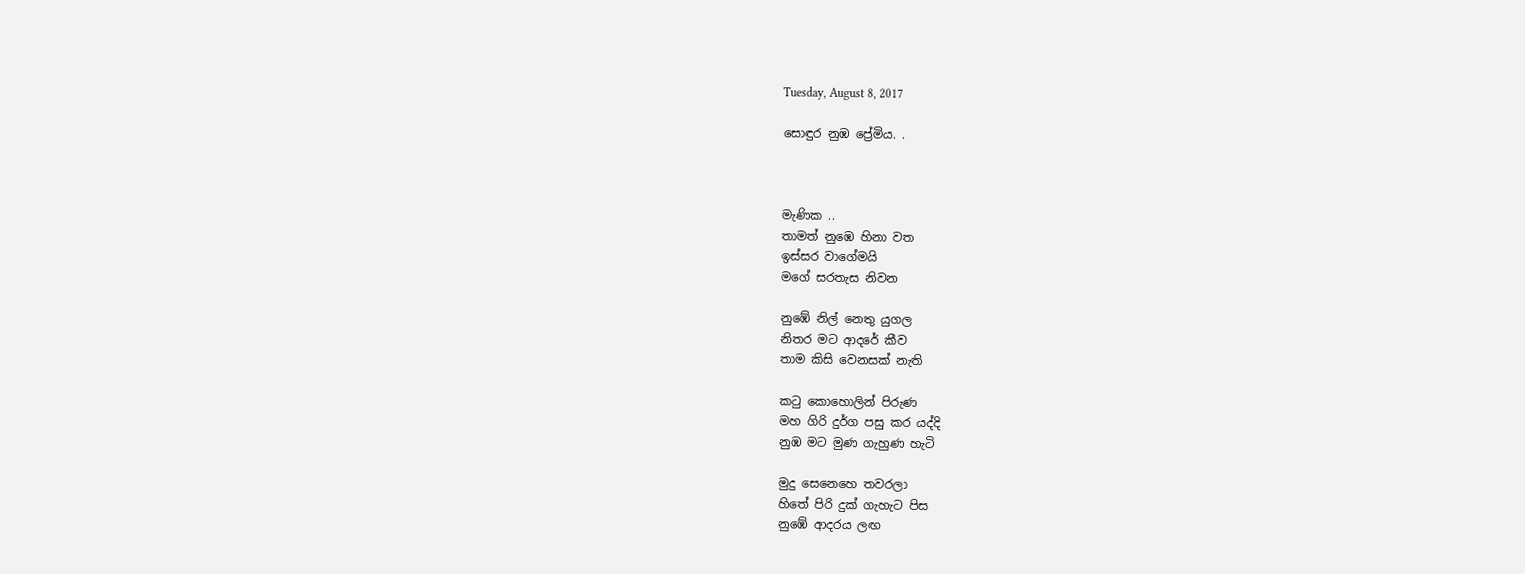Tuesday, August 8, 2017

සොඳුර නුඹ ප්‍රේමිය. .



මැණික ..
තාමත් නුඹෙ හිනා වත
ඉස්සර වාගේමයි
මගේ සරතැස නිවන

නුඹේ නිල් නෙතු යුගල
නිතර මට ආදරේ කීව
තාම කිසි වෙනසක් නැති

කටු කොහොලින් පිරුණ
මහ ගිරි දුර්ග පසු කර යද්දි
නුඹ මට මුණ ගැහුණ හැටි

මුදු සෙනෙහෙ තවරලා
හිතේ පිරි දුක් ගැහැට පිස
නුඹේ ආදරය ලඟ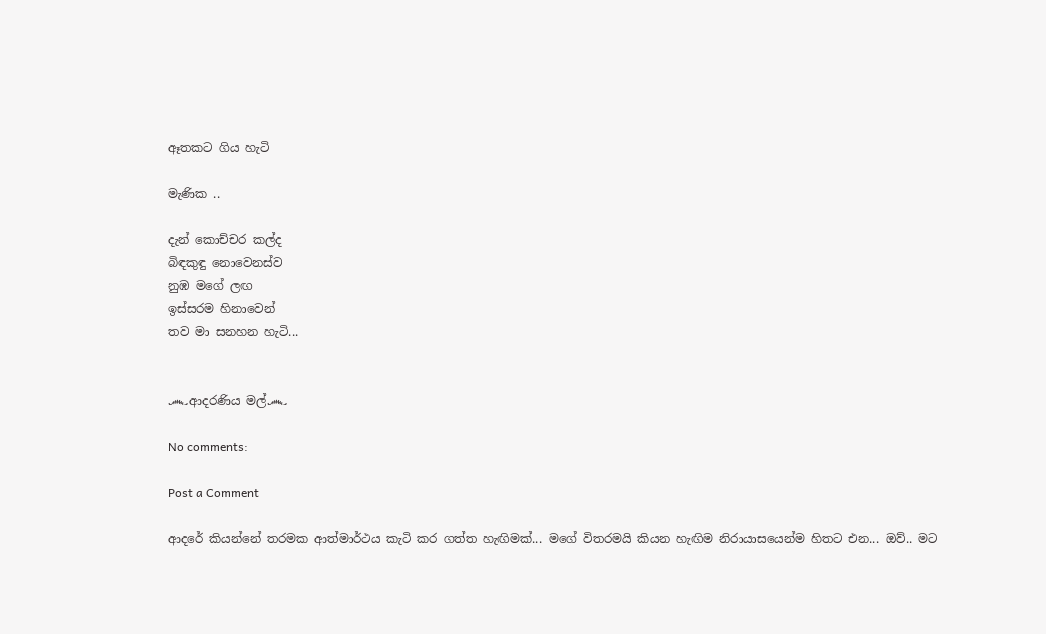ඈතකට ගිය හැටි

මැණික ..

දැන් කොච්චර කල්ද
බිඳකුඳු නොවෙනස්ව
නුඹ මගේ ලඟ
ඉස්සරම හිනාවෙන්
තව මා සනහන හැටි...


෴ආදරණිය මල්෴

No comments:

Post a Comment

ආදරේ කියන්නේ තරමක ආත්මාර්ථය කැටි කර ගත්ත හැඟිමක්... මගේ විතරමයි කියන හැඟිම නිරායාසයෙන්ම හිතට එන... ඔව්.. මට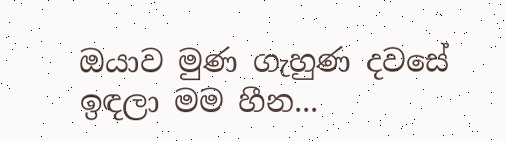ඔයාව මුණ ගැහුණ දවසේ ඉඳලා මම හීන...